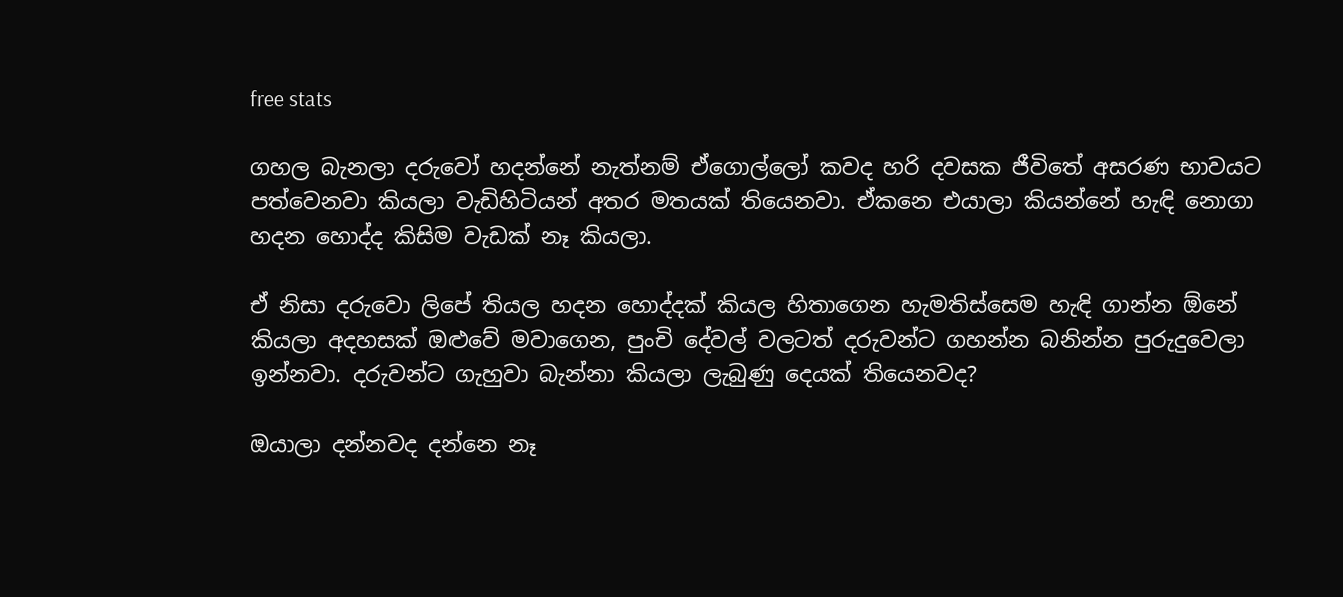free stats

ගහල බැනලා දරුවෝ හදන්නේ නැත්නම් ඒගොල්ලෝ කවද හරි දවසක ජීවිතේ අසරණ භාවයට පත්වෙනවා කියලා වැඩිහිටියන් අතර මතයක් තියෙනවා. ඒකනෙ එයාලා කියන්නේ හැඳි නොගා හදන හොද්ද කිසිම වැඩක් නෑ කියලා.

ඒ නිසා දරුවො ලිපේ තියල හදන හොද්දක් කියල හිතාගෙන හැමතිස්සෙම හැඳි ගාන්න ඕනේ කියලා අදහසක් ඔළුවේ මවාගෙන, පුංචි දේවල් වලටත් දරුවන්ට ගහන්න බනින්න පුරුදුවෙලා ඉන්නවා. දරුවන්ට ගැහුවා බැන්නා කියලා ලැබුණු දෙයක් තියෙනවද?

ඔයාලා දන්නවද දන්නෙ නෑ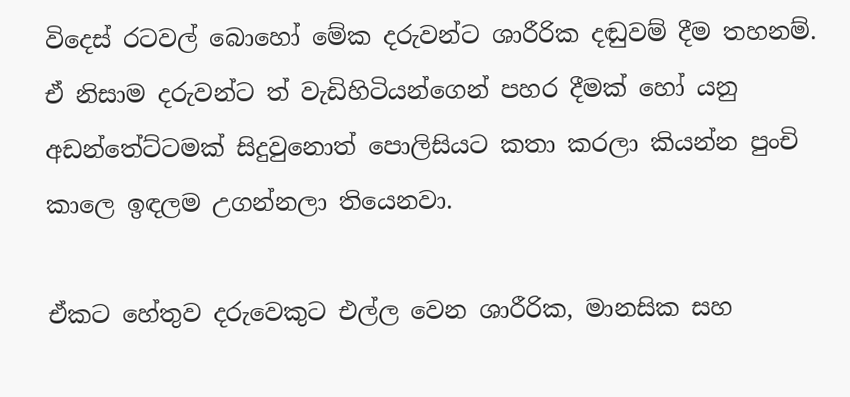විදෙස් රටවල් බොහෝ මේක දරුවන්ට ශාරීරික දඬුවම් දීම තහනම්. ඒ නිසාම දරුවන්ට ත් වැඩිහිටියන්ගෙන් පහර දීමක් හෝ යනු අඩන්තේට්ටමක් සිදුවුනොත් පොලිසියට කතා කරලා කියන්න පුංචි කාලෙ ඉඳලම උගන්නලා තියෙනවා.

ඒකට හේතුව දරුවෙකුට එල්ල වෙන ශාරීරික, මානසික සහ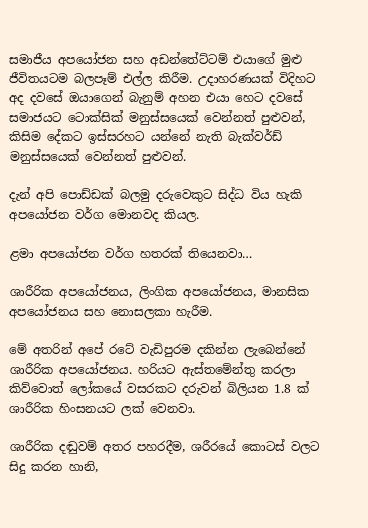සමාජීය අපයෝජන සහ අඩන්තේට්ටම් එයාගේ මුළු ජීවිතයටම බලපෑම් එල්ල කිරීම. උදාහරණයක් විදිහට අද දවසේ ඔයාගෙන් බැනුම් අහන එයා හෙට දවසේ සමාජයට ටොක්සික් මනුස්සයෙක් වෙන්නත් පුළුවන්, කිසිම දේකට ඉස්සරහට යන්නේ නැති බැක්වර්ඩ් මනුස්සයෙක් වෙන්නත් පුළුවන්.

දැන් අපි පොඩ්ඩක් බලමු දරුවෙකුට සිද්ධ විය හැකි අපයෝජන වර්ග මොනවද කියල.

ළමා අපයෝජන වර්ග හතරක් තියෙනවා…

ශාරීරික අපයෝජනය, ලිංගික අපයෝජනය, මානසික අපයෝජනය සහ නොසලකා හැරීම.

මේ අතරින් අපේ රටේ වැඩිපුරම දකින්න ලැබෙන්නේ ශාරීරික අපයෝජනය. හරියට ඇස්තමේන්තු කරලා කිව්වොත් ලෝකයේ වසරකට දරුවන් බිලියන 1.8 ක් ශාරීරික හිංසනයට ලක් වෙනවා.

ශාරීරික දඬුවම් අතර පහරදීම, ශරීරයේ කොටස් වලට සිදු කරන හානි,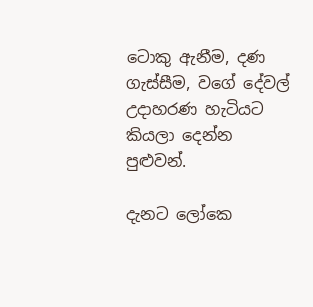ටොකු ඇනීම, දණ ගැස්සීම, වගේ දේවල් උදාහරණ හැටියට කියලා දෙන්න පුළුවන්.

දැනට ලෝකෙ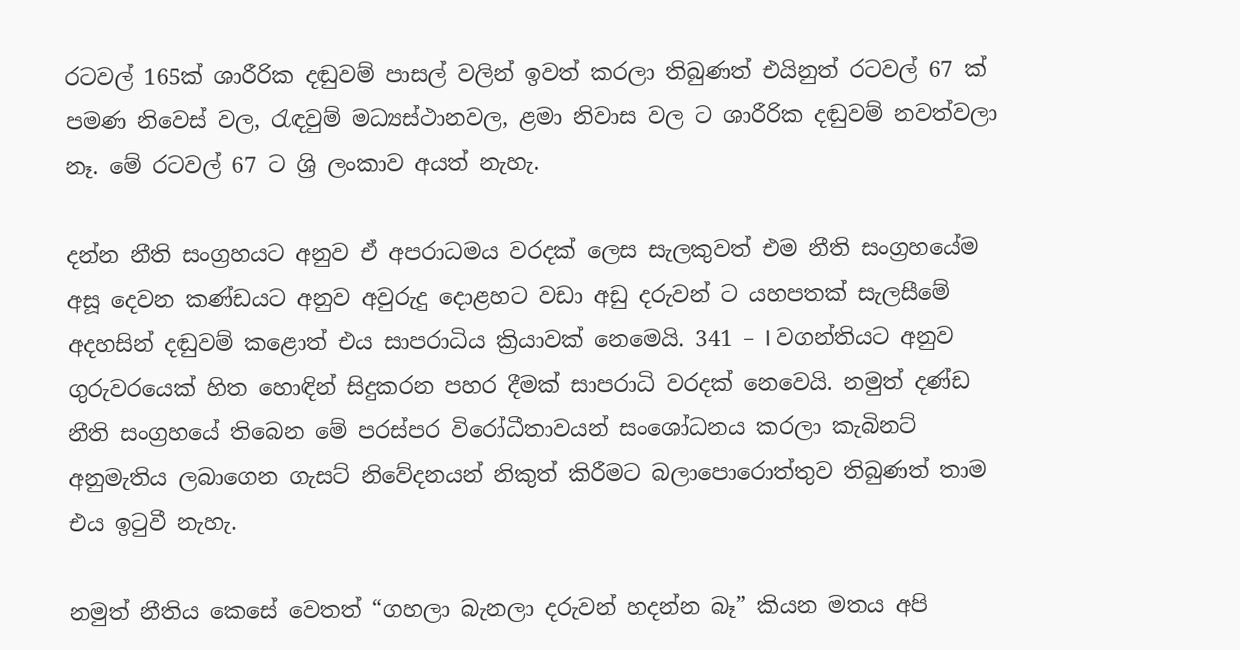රටවල් 165ක් ශාරීරික දඬුවම් පාසල් වලින් ඉවත් කරලා තිබුණත් එයිනුත් රටවල් 67 ක් පමණ නිවෙස් වල, රැඳවුම් මධ්‍යස්ථානවල, ළමා නිවාස වල ට ශාරීරික දඬුවම් නවත්වලා නෑ. මේ රටවල් 67 ට ශ්‍රි ලංකාව අයත් නැහැ.

දන්න නීති සංග්‍රහයට අනුව ඒ අපරාධමය වරදක් ලෙස සැලකුවත් එම නීති සංග්‍රහයේම අසූ දෙවන කණ්ඩයට අනුව අවුරුදු දොළහට වඩා අඩු දරුවන් ට යහපතක් සැලසීමේ අදහසින් දඬුවම් කළොත් එය සාපරාධිය ක්‍රියාවක් නෙමෙයි. 341 – I වගන්තියට අනුව ගුරුවරයෙක් හිත හොඳින් සිදුකරන පහර දීමක් සාපරාධි වරදක් නෙවෙයි. නමුත් දණ්ඩ නීති සංග්‍රහයේ තිබෙන මේ පරස්පර විරෝධීතාවයන් සංශෝධනය කරලා කැබිනට් අනුමැතිය ලබාගෙන ගැසට් නිවේදනයන් නිකුත් කිරීමට බලාපොරොත්තුව තිබුණත් තාම එය ඉටුවී නැහැ.

නමුත් නීතිය කෙසේ වෙතත් “ගහලා බැනලා දරුවන් හදන්න බෑ” කියන මතය අපි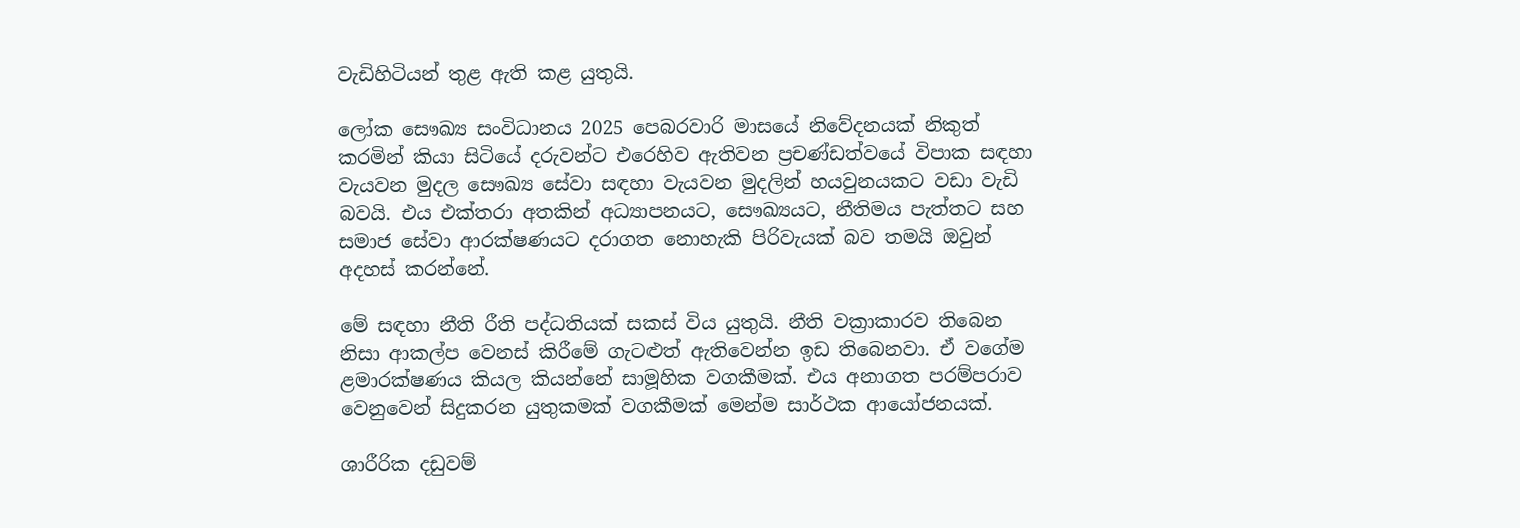වැඩිහිටියන් තුළ ඇති කළ යුතුයි.

ලෝක සෞඛ්‍ය සංවිධානය 2025 පෙබරවාරි මාසයේ නිවේදනයක් නිකුත් කරමින් කියා සිටියේ දරුවන්ට එරෙහිව ඇතිවන ප්‍රචණ්ඩත්වයේ විපාක සඳහා වැයවන මුදල සෞඛ්‍ය සේවා සඳහා වැයවන මුදලින් හයවුනයකට වඩා වැඩි බවයි. එය එක්තරා අතකින් අධ්‍යාපනයට, සෞඛ්‍යයට, නීතිමය පැත්තට සහ සමාජ සේවා ආරක්ෂණයට දරාගත නොහැකි පිරිවැයක් බව තමයි ඔවුන් අදහස් කරන්නේ.

මේ සඳහා නීති රීති පද්ධතියක් සකස් විය යුතුයි. නීති වක්‍රාකාරව තිබෙන නිසා ආකල්ප වෙනස් කිරීමේ ගැටළුත් ඇතිවෙන්න ඉඩ තිබෙනවා. ඒ වගේම ළමාරක්ෂණය කියල කියන්නේ සාමූහික වගකීමක්. එය අනාගත පරම්පරාව වෙනුවෙන් සිදුකරන යුතුකමක් වගකීමක් මෙන්ම සාර්ථක ආයෝජනයක්.

ශාරීරික දඩුවම්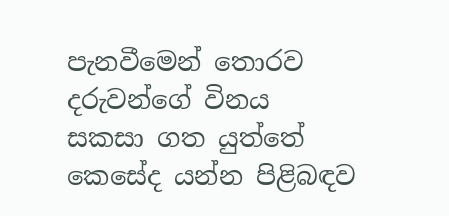පැනවීමෙන් තොරව දරුවන්ගේ විනය සකසා ගත යුත්තේ කෙසේද යන්න පිළිබඳව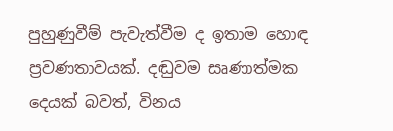පුහුණුවීම් පැවැත්වීම ද ඉතාම හොඳ ප්‍රවණතාවයක්. දඬුවම සෘණාත්මක දෙයක් බවත්, විනය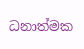ධනාත්මක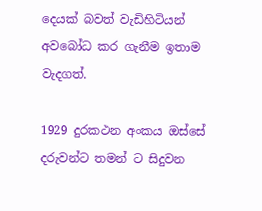දෙයක් බවත් වැඩිහිටියන් අවබෝධ කර ගැනීම ඉතාම වැදගත්.

1929 දුරකථන අංකය ඔස්සේ දරුවන්ට තමන් ට සිදුවන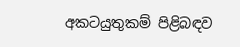අකටයුතුකම් පිළිබඳව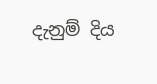දැනුම් දිය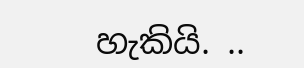හැකියි. ..